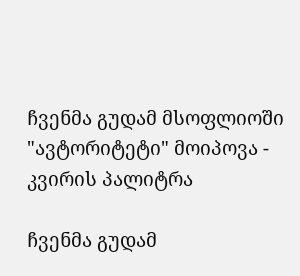ჩვენმა გუდამ მსოფლიოში "ავტორიტეტი" მოიპოვა - კვირის პალიტრა

ჩვენმა გუდამ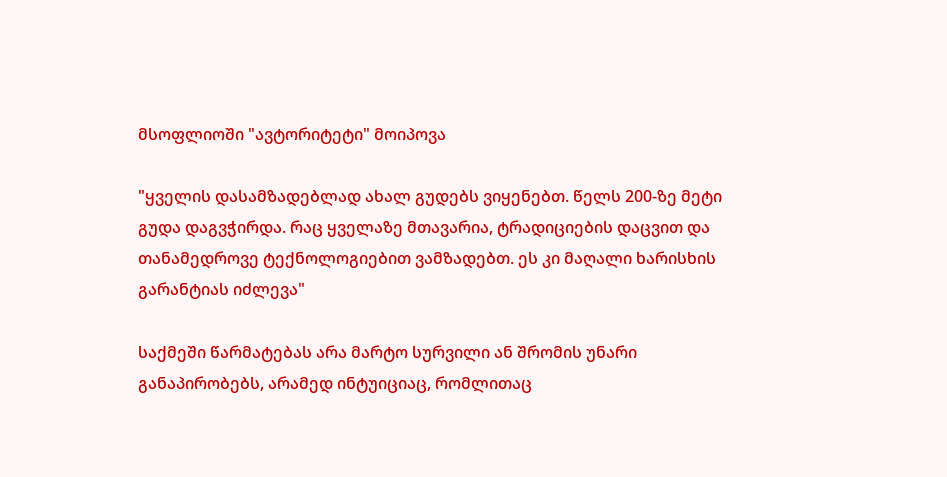მსოფლიოში "ავტორიტეტი" მოიპოვა

"ყველის დასამზადებლად ახალ გუდებს ვიყენებთ. წელს 200-ზე მეტი გუდა დაგვჭირდა. რაც ყველაზე მთავარია, ტრადიციების დაცვით და თანამედროვე ტექნოლოგიებით ვამზადებთ. ეს კი მაღალი ხარისხის გარანტიას იძლევა"

საქმეში წარმატებას არა მარტო სურვილი ან შრომის უნარი განაპირობებს, არამედ ინტუიციაც, რომლითაც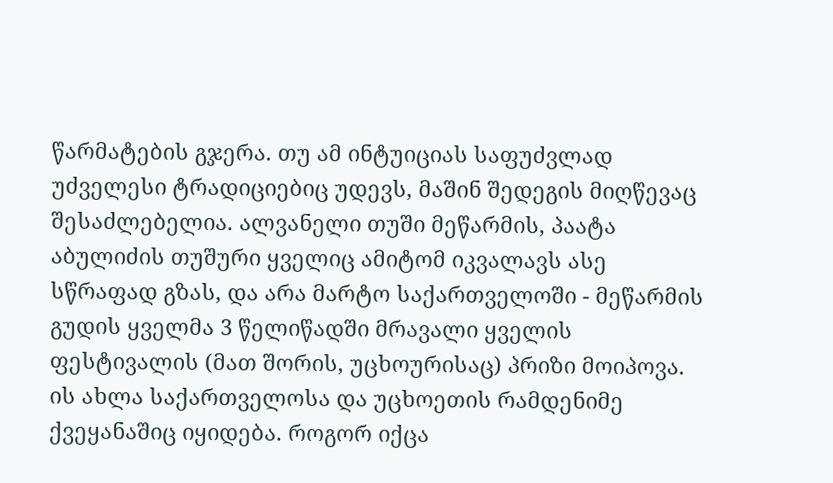წარმატების გჯერა. თუ ამ ინტუიციას საფუძვლად უძველესი ტრადიციებიც უდევს, მაშინ შედეგის მიღწევაც შესაძლებელია. ალვანელი თუში მეწარმის, პაატა აბულიძის თუშური ყველიც ამიტომ იკვალავს ასე სწრაფად გზას, და არა მარტო საქართველოში - მეწარმის გუდის ყველმა 3 წელიწადში მრავალი ყველის ფესტივალის (მათ შორის, უცხოურისაც) პრიზი მოიპოვა. ის ახლა საქართველოსა და უცხოეთის რამდენიმე ქვეყანაშიც იყიდება. როგორ იქცა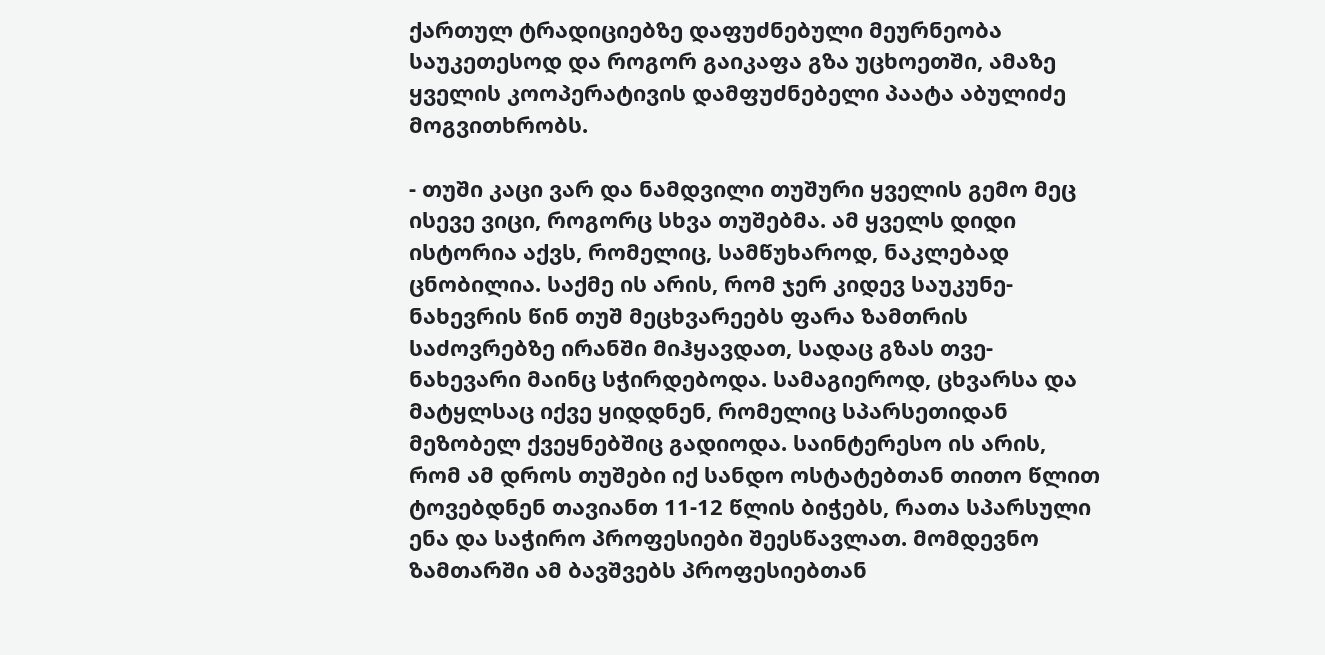ქართულ ტრადიციებზე დაფუძნებული მეურნეობა საუკეთესოდ და როგორ გაიკაფა გზა უცხოეთში, ამაზე ყველის კოოპერატივის დამფუძნებელი პაატა აბულიძე მოგვითხრობს.

- თუში კაცი ვარ და ნამდვილი თუშური ყველის გემო მეც ისევე ვიცი, როგორც სხვა თუშებმა. ამ ყველს დიდი ისტორია აქვს, რომელიც, სამწუხაროდ, ნაკლებად ცნობილია. საქმე ის არის, რომ ჯერ კიდევ საუკუნე-ნახევრის წინ თუშ მეცხვარეებს ფარა ზამთრის საძოვრებზე ირანში მიჰყავდათ, სადაც გზას თვე-ნახევარი მაინც სჭირდებოდა. სამაგიეროდ, ცხვარსა და მატყლსაც იქვე ყიდდნენ, რომელიც სპარსეთიდან მეზობელ ქვეყნებშიც გადიოდა. საინტერესო ის არის, რომ ამ დროს თუშები იქ სანდო ოსტატებთან თითო წლით ტოვებდნენ თავიანთ 11-12 წლის ბიჭებს, რათა სპარსული ენა და საჭირო პროფესიები შეესწავლათ. მომდევნო ზამთარში ამ ბავშვებს პროფესიებთან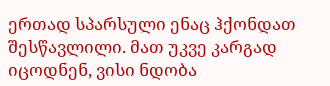ერთად სპარსული ენაც ჰქონდათ შესწავლილი. მათ უკვე კარგად იცოდნენ, ვისი ნდობა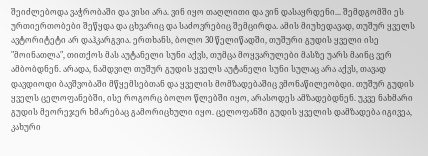შეიძლებოდა ვაჭრობაში და ვისი არა. ვინ იყო თაღლითი და ვინ დასაყრდენი... შემდგომში ეს ურთიერთობები შეწყდა და ცხვარიც და საძოვრებიც შემცირდა. ამის მიუხედავად, თუშურ ყველს ავტორიტეტი არ დაჰკარგვია. ერთხანს, ბოლო 30 წელიწადში, თუშური გუდის ყველი ისე "მოინათლა", თითქოს მას აუტანელი სუნი აქვს, თუმცა მოყვარულები მასზე უარს მაინც ვერ ამბობდნენ. არადა, ნამდვილ თუშურ გუდის ყველს აუტანელი სუნი სულაც არა აქვს, თავად დავდიოდი ბავშვობაში მწყემსებთან და ყველის მომზადებაშიც ვმონაწილეობდი. თუშურ გუდის ყველს ცელოფანებში, ისე როგორც ბოლო წლებში იყო, არასოდეს ამზადებდნენ. უკვე ნახმარი გუდის მეორეჯერ ხმარებაც გამორიცხული იყო. ცელოფანში გუდის ყველის დამზადება იგივეა, კახური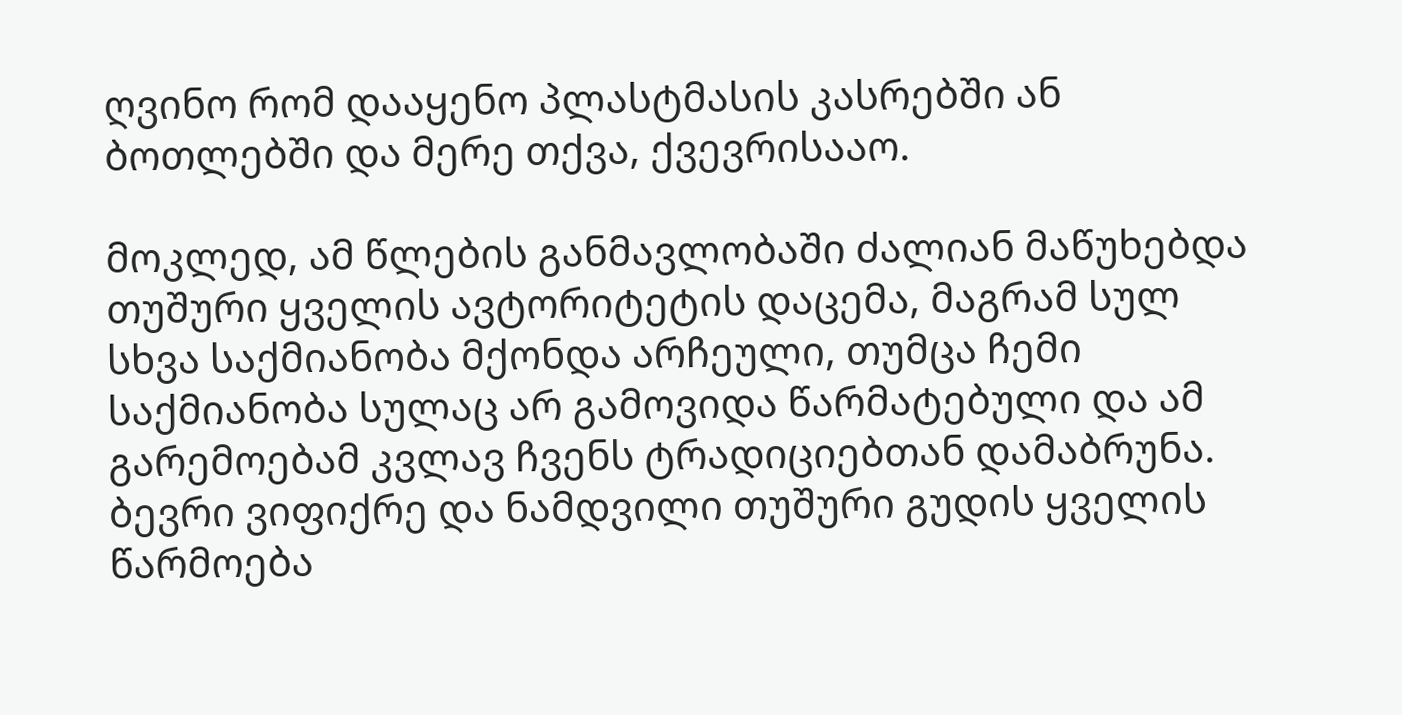ღვინო რომ დააყენო პლასტმასის კასრებში ან ბოთლებში და მერე თქვა, ქვევრისააო.

მოკლედ, ამ წლების განმავლობაში ძალიან მაწუხებდა თუშური ყველის ავტორიტეტის დაცემა, მაგრამ სულ სხვა საქმიანობა მქონდა არჩეული, თუმცა ჩემი საქმიანობა სულაც არ გამოვიდა წარმატებული და ამ გარემოებამ კვლავ ჩვენს ტრადიციებთან დამაბრუნა. ბევრი ვიფიქრე და ნამდვილი თუშური გუდის ყველის წარმოება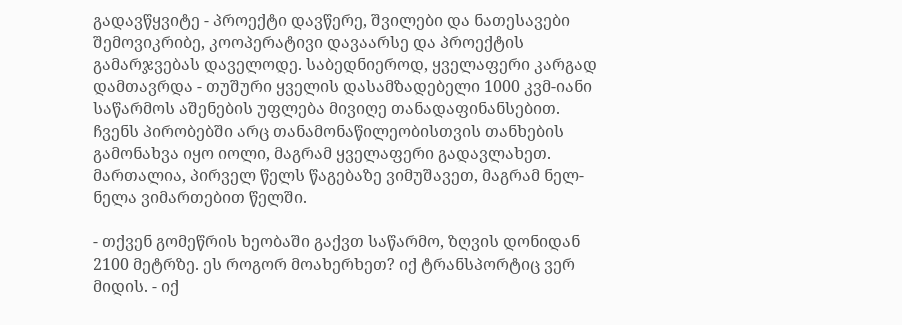გადავწყვიტე - პროექტი დავწერე, შვილები და ნათესავები შემოვიკრიბე, კოოპერატივი დავაარსე და პროექტის გამარჯვებას დაველოდე. საბედნიეროდ, ყველაფერი კარგად დამთავრდა - თუშური ყველის დასამზადებელი 1000 კვმ-იანი საწარმოს აშენების უფლება მივიღე თანადაფინანსებით. ჩვენს პირობებში არც თანამონაწილეობისთვის თანხების გამონახვა იყო იოლი, მაგრამ ყველაფერი გადავლახეთ. მართალია, პირველ წელს წაგებაზე ვიმუშავეთ, მაგრამ ნელ-ნელა ვიმართებით წელში.

- თქვენ გომეწრის ხეობაში გაქვთ საწარმო, ზღვის დონიდან 2100 მეტრზე. ეს როგორ მოახერხეთ? იქ ტრანსპორტიც ვერ მიდის. - იქ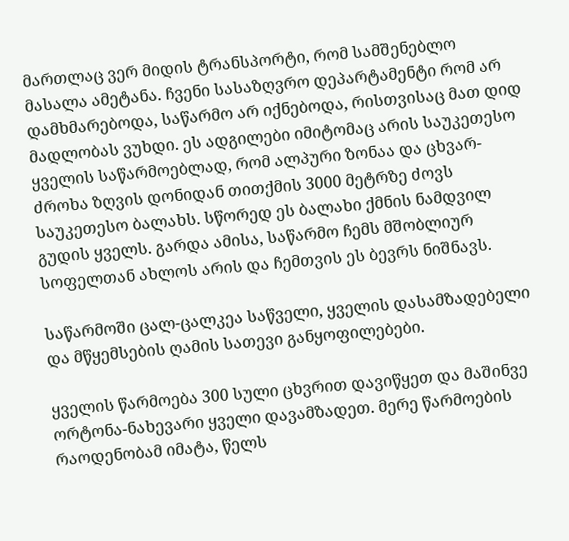მართლაც ვერ მიდის ტრანსპორტი, რომ სამშენებლო მასალა ამეტანა. ჩვენი სასაზღვრო დეპარტამენტი რომ არ დამხმარებოდა, საწარმო არ იქნებოდა, რისთვისაც მათ დიდ მადლობას ვუხდი. ეს ადგილები იმიტომაც არის საუკეთესო ყველის საწარმოებლად, რომ ალპური ზონაა და ცხვარ-ძროხა ზღვის დონიდან თითქმის 3000 მეტრზე ძოვს საუკეთესო ბალახს. სწორედ ეს ბალახი ქმნის ნამდვილ გუდის ყველს. გარდა ამისა, საწარმო ჩემს მშობლიურ სოფელთან ახლოს არის და ჩემთვის ეს ბევრს ნიშნავს.

საწარმოში ცალ-ცალკეა საწველი, ყველის დასამზადებელი და მწყემსების ღამის სათევი განყოფილებები.

ყველის წარმოება 300 სული ცხვრით დავიწყეთ და მაშინვე ორტონა-ნახევარი ყველი დავამზადეთ. მერე წარმოების რაოდენობამ იმატა, წელს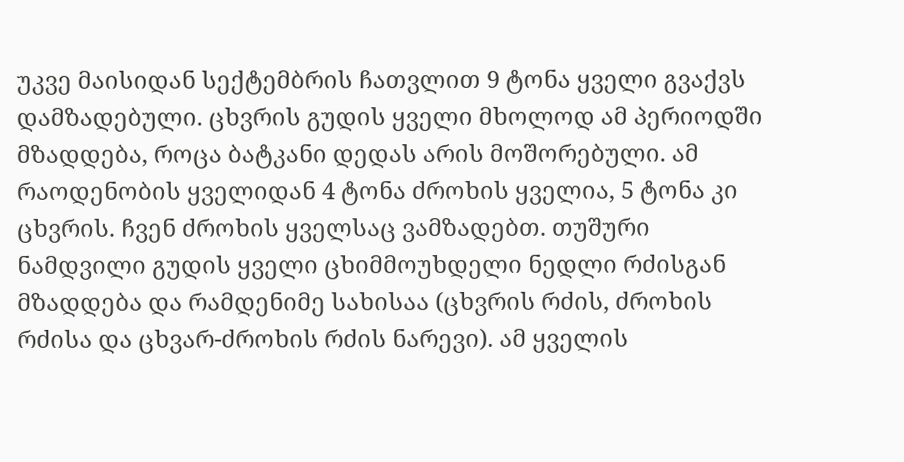უკვე მაისიდან სექტემბრის ჩათვლით 9 ტონა ყველი გვაქვს დამზადებული. ცხვრის გუდის ყველი მხოლოდ ამ პერიოდში მზადდება, როცა ბატკანი დედას არის მოშორებული. ამ რაოდენობის ყველიდან 4 ტონა ძროხის ყველია, 5 ტონა კი ცხვრის. ჩვენ ძროხის ყველსაც ვამზადებთ. თუშური ნამდვილი გუდის ყველი ცხიმმოუხდელი ნედლი რძისგან მზადდება და რამდენიმე სახისაა (ცხვრის რძის, ძროხის რძისა და ცხვარ-ძროხის რძის ნარევი). ამ ყველის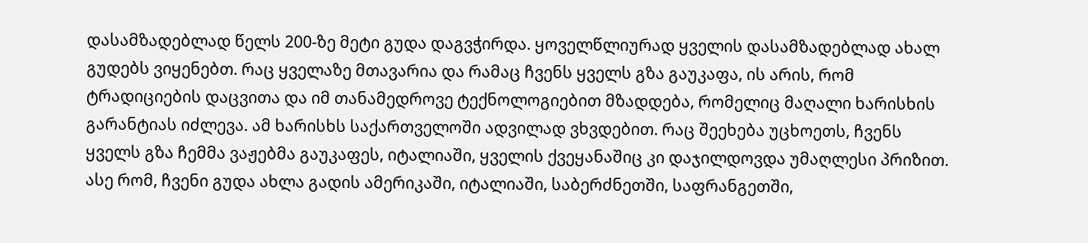დასამზადებლად წელს 200-ზე მეტი გუდა დაგვჭირდა. ყოველწლიურად ყველის დასამზადებლად ახალ გუდებს ვიყენებთ. რაც ყველაზე მთავარია და რამაც ჩვენს ყველს გზა გაუკაფა, ის არის, რომ ტრადიციების დაცვითა და იმ თანამედროვე ტექნოლოგიებით მზადდება, რომელიც მაღალი ხარისხის გარანტიას იძლევა. ამ ხარისხს საქართველოში ადვილად ვხვდებით. რაც შეეხება უცხოეთს, ჩვენს ყველს გზა ჩემმა ვაჟებმა გაუკაფეს, იტალიაში, ყველის ქვეყანაშიც კი დაჯილდოვდა უმაღლესი პრიზით. ასე რომ, ჩვენი გუდა ახლა გადის ამერიკაში, იტალიაში, საბერძნეთში, საფრანგეთში,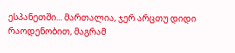ესპანეთში... მართალია, ჯერ არცთუ დიდი რაოდენობით, მაგრამ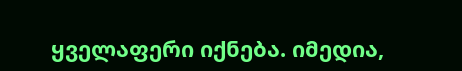ყველაფერი იქნება. იმედია,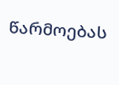წარმოებას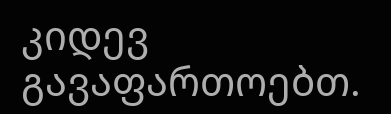კიდევ გავაფართოებთ.